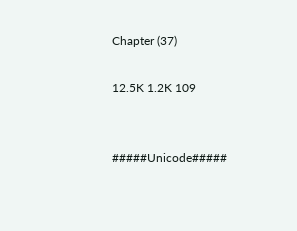Chapter (37)

12.5K 1.2K 109


#####Unicode#####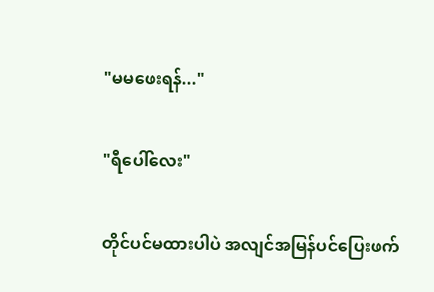"မမဖေးရန်..."

"ရီပေါ်လေး"

တိုင်ပင်မထားပါပဲ အလျင်အမြန်ပင်ပြေးဖက်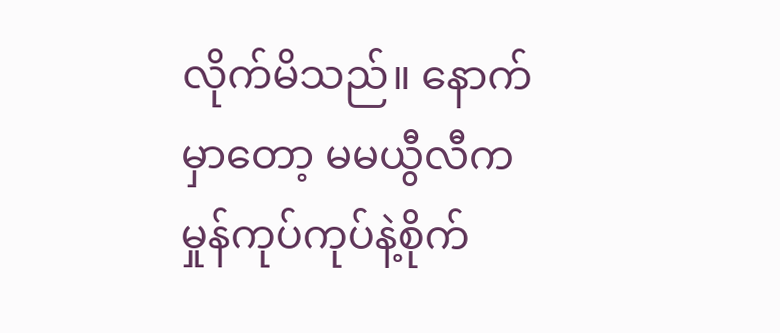လိုက်မိသည်။ နောက်မှာတော့ မမယွီလီက မှုန်ကုပ်ကုပ်နဲ့စိုက်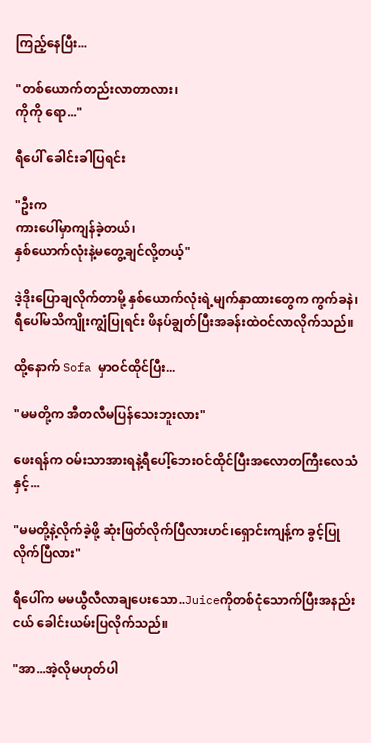ကြည့်နေပြီး...

"တစ်ယောက်တည်းလာတာလား၊
ကိုကို ရော..."

ရီပေါ် ခေါင်းခါပြရင်း

"ဦးက
ကားပေါ်မှာကျန်ခဲ့တယ်၊
နှစ်ယောက်လုံးနဲ့မတွေ့ချင်လို့တယ့်"

ဒဲ့ဒိုးပြောချလိုက်တာမို့ နှစ်ယောက်လုံးရဲ့မျက်နှာထားတွေက ကွက်ခနဲ၊ ရီပေါ်မသိကျိုးကျွံပြုရင်း ဖိနပ်ချွတ်ပြီးအခန်းထဲဝင်လာလိုက်သည်။

ထို့နောက် Sofa မှာဝင်ထိုင်ပြီး...

"မမတို့က အီတလီမပြန်သေးဘူးလား"

ဖေးရန်က ဝမ်းသာအားရနဲ့ရီပေါ့်ဘေးဝင်ထိုင်ပြီးအလောတကြီးလေသံနှင့်...

"မမတို့နဲ့လိုက်ခဲ့ဖို့ ဆုံးဖြတ်လိုက်ပြီလားဟင်၊ရှောင်းကျန့်က ခွင့်ပြုလိုက်ပြီလား"

ရီပေါ်က မမယွီလီလာချပေးသော..Juiceကိုတစ်ငုံသောက်ပြီးအနည်းငယ် ခေါင်းယမ်းပြလိုက်သည်။

"အာ...အဲ့လိုမဟုတ်ပါ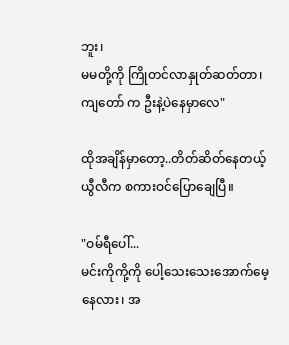ဘူး၊
မမတို့ကို ကြိုတင်လာနှုတ်ဆတ်တာ၊
ကျတော် က ဦးနဲ့ပဲနေမှာလေ"

ထိုအချိန်မှာတော့..တိတ်ဆိတ်နေတယ့် ယွီလီက စကားဝင်ပြောချေပြီ။

"ဝမ်ရီပေါ်...
မင်းကိုကို့ကို ပေါ့သေးသေးအောက်မေ့နေလား၊ အ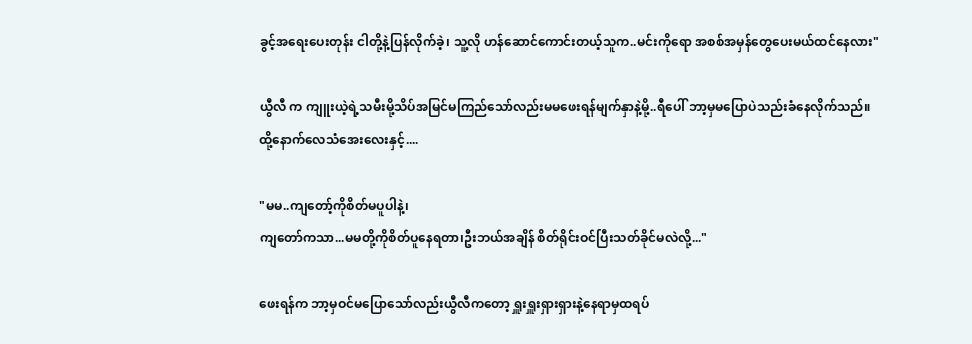ခွင့်အရေးပေးတုန်း ငါတို့နဲ့ပြန်လိုက်ခဲ့၊ သူ့လို ဟန်ဆောင်ကောင်းတယ့်သူက..မင်းကိုရော အစစ်အမှန်တွေပေးမယ်ထင်နေလား"

ယွီလီ က ကျူးယဲ့ရဲ့သမီးမို့သိပ်အမြင်မကြည်သော်လည်းမမဖေးရန်မျက်နှာနဲ့မို့..ရီပေါ် ဘာ့မှမပြောပဲသည်းခံနေလိုက်သည်။
ထို့နောက်လေသံအေးလေးနှင့်....

"မမ..ကျတော့်ကိုစိတ်မပူပါနဲ့၊
ကျတော်ကသာ...မမတို့ကိုစိတ်ပူနေရတာ၊ဦးဘယ်အချိန် စိတ်ရိုင်းဝင်ပြီးသတ်ခိုင်မလဲလို့..."

ဖေးရန်က ဘာ့မှဝင်မပြောသော်လည်းယွီလီကတော့ ရှူးရှူးရှားရှားနဲ့နေရာမှထရပ်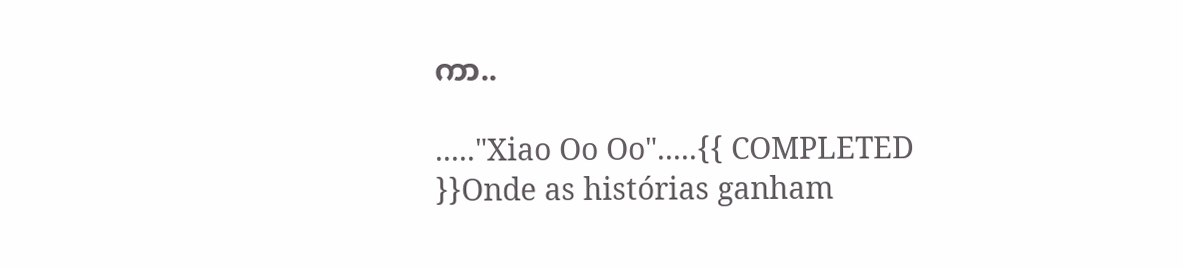ကာ..

....."Xiao Oo Oo".....{{ COMPLETED }}Onde as histórias ganham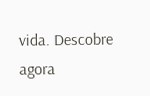vida. Descobre agora